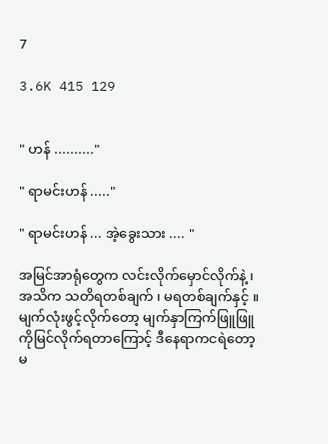7

3.6K 415 129


" ဟန် .........."

" ရာမင်းဟန် ....."

" ရာမင်းဟန် ... အဲ့ခွေးသား .... "

အမြင်အာရုံတွေက လင်းလိုက်မှောင်လိုက်နဲ့ ၊ အသိက သတိရတစ်ချက် ၊ မရတစ်ချက်နှင့် ။ မျက်လုံးဖွင့်လိုက်တော့ မျက်နှာကြက်ဖြူဖြူကိုမြင်လိုက်ရတာကြောင့် ဒီနေရာကငရဲတော့မ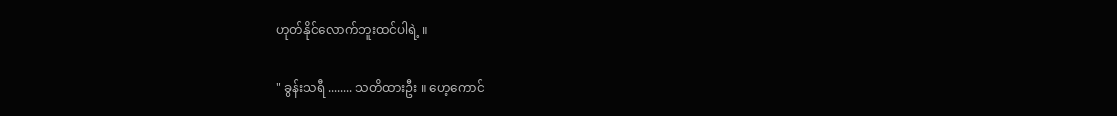ဟုတ်နိုင်လောက်ဘူးထင်ပါရဲ့ ။

" ခွန်းသရီ ........ သတိထားဦး ။ ဟေ့ကောင်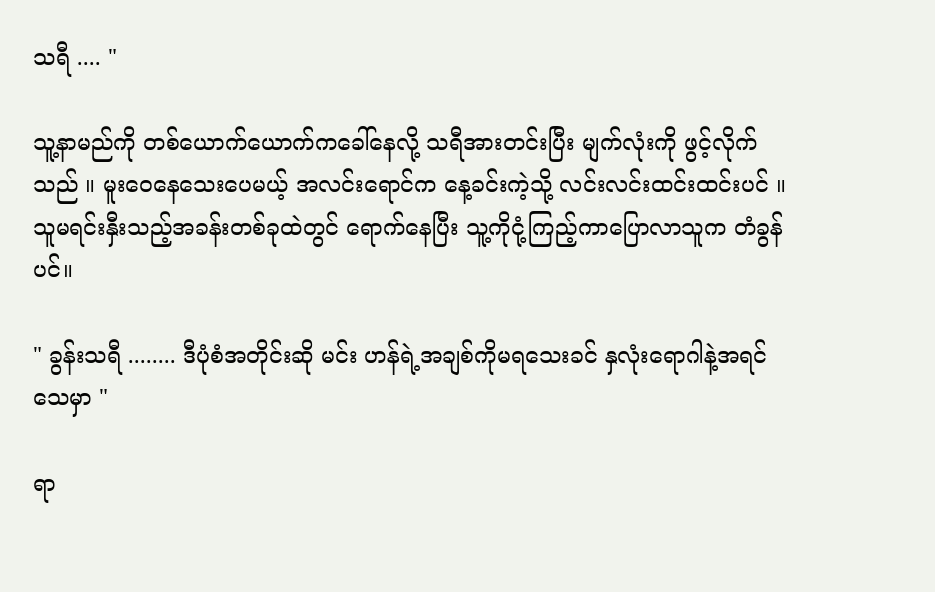သရီ .... "

သူ့နာမည်ကို တစ်ယောက်ယောက်ကခေါ်နေလို့ သရီအားတင်းပြီး မျက်လုံးကို ဖွင့်လိုက်သည် ။ မူးဝေနေသေးပေမယ့် အလင်းရောင်က နေ့ခင်းကဲ့သို့ လင်းလင်းထင်းထင်းပင် ။ သူမရင်းနှီးသည့်အခန်းတစ်ခုထဲတွင် ရောက်နေပြီး သူ့ကိုငုံ့ကြည့်ကာပြောလာသူက တံခွန်ပင်။

" ခွန်းသရီ ........ ဒီပုံစံအတိုင်းဆို မင်း ဟန်ရဲ့အချစ်ကိုမရသေးခင် နှလုံးရောဂါနဲ့အရင်သေမှာ "

ရာ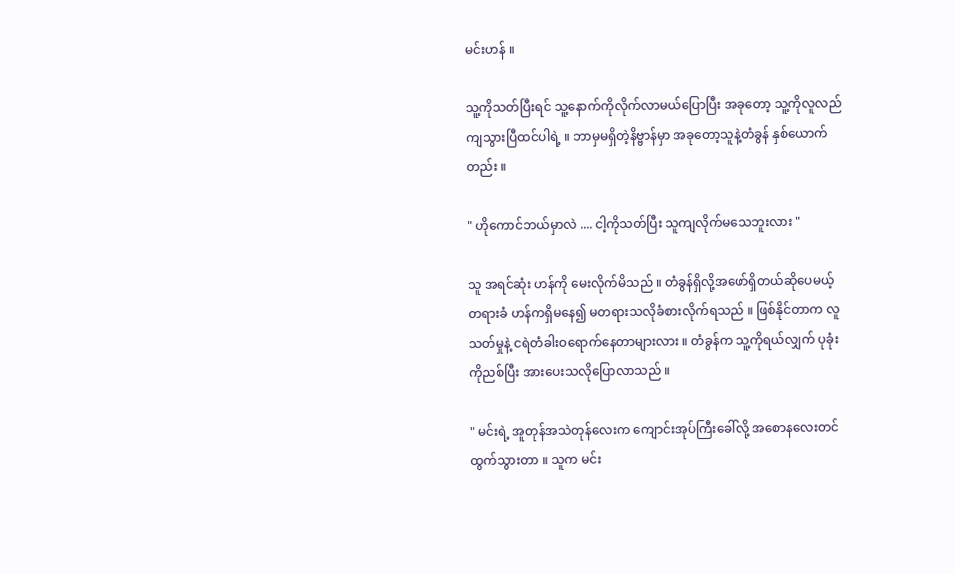မင်းဟန် ။

သူ့ကိုသတ်ပြီးရင် သူ့နောက်ကိုလိုက်လာမယ်ပြောပြီး အခုတော့ သူ့ကိုလူလည်ကျသွားပြီထင်ပါရဲ့ ။ ဘာမှမရှိတဲ့နိဗ္ဗာန်မှာ အခုတော့သူနဲ့တံခွန် နှစ်ယောက်တည်း ။

" ဟိုကောင်ဘယ်မှာလဲ .... ငါ့ကိုသတ်ပြီး သူကျလိုက်မသေဘူးလား "

သူ အရင်ဆုံး ဟန်ကို မေးလိုက်မိသည် ။ တံခွန်ရှိလို့အဖော်ရှိတယ်ဆိုပေမယ့် တရားခံ ဟန်ကရှိမနေ၍ မတရားသလိုခံစားလိုက်ရသည် ။ ဖြစ်နိုင်တာက လူသတ်မှုနဲ့ ငရဲတံခါးဝရောက်နေတာများလား ။ တံခွန်က သူ့ကိုရယ်လျှက် ပုခုံးကိုညစ်ပြီး အားပေးသလိုပြောလာသည် ။

" မင်းရဲ့ အူတုန်အသဲတုန်လေးက ကျောင်းအုပ်ကြီးခေါ်လို့ အစောနလေးတင် ထွက်သွားတာ ။ သူက မင်း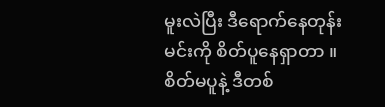မူးလဲပြီး ဒီရောက်နေတုန်း မင်းကို စိတ်ပူနေရှာတာ ။ စိတ်မပူနဲ့ ဒီတစ်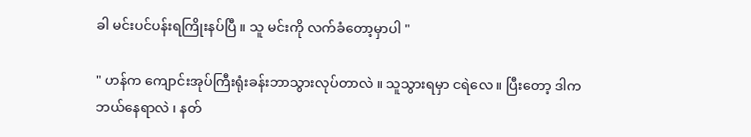ခါ မင်းပင်ပန်းရကြိုးနပ်ပြီ ။ သူ မင်းကို လက်ခံတော့မှာပါ "

" ဟန်က ကျောင်းအုပ်ကြီးရုံးခန်းဘာသွားလုပ်တာလဲ ။ သူသွားရမှာ ငရဲလေ ။ ပြီးတော့ ဒါကဘယ်နေရာလဲ ၊ နတ်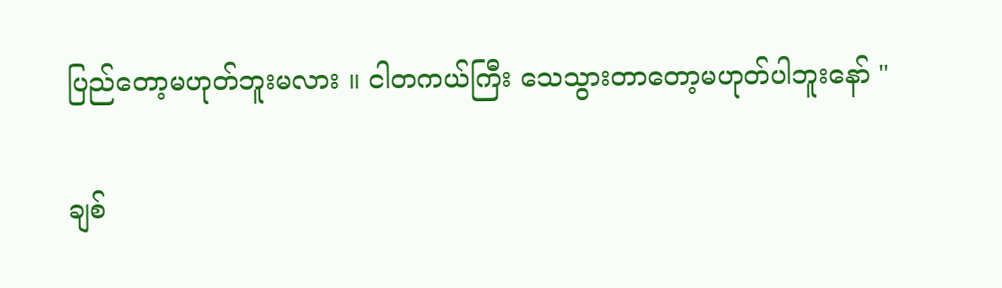ပြည်တော့မဟုတ်ဘူးမလား ။ ငါတကယ်ကြီး သေသွားတာတော့မဟုတ်ပါဘူးနော် "

ချစ်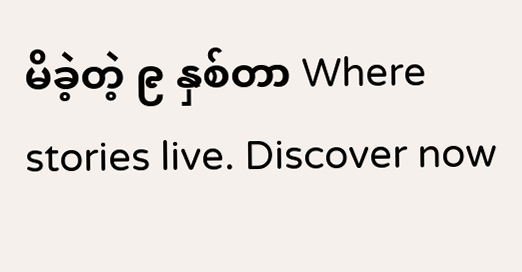မိခဲ့တဲ့ ၉ နှစ်တာ Where stories live. Discover now